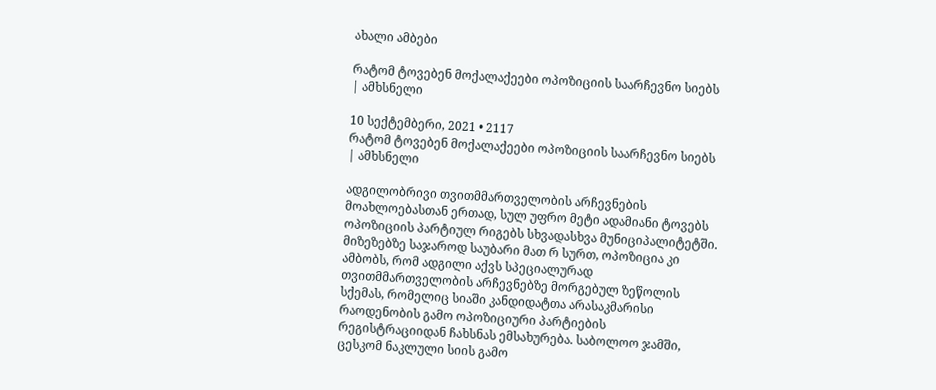ახალი ამბები

რატომ ტოვებენ მოქალაქეები ოპოზიციის საარჩევნო სიებს | ამხსნელი

10 სექტემბერი, 2021 • 2117
რატომ ტოვებენ მოქალაქეები ოპოზიციის საარჩევნო სიებს | ამხსნელი

ადგილობრივი თვითმმართველობის არჩევნების მოახლოებასთან ერთად, სულ უფრო მეტი ადამიანი ტოვებს ოპოზიციის პარტიულ რიგებს სხვადასხვა მუნიციპალიტეტში. მიზეზებზე საჯაროდ საუბარი მათ რ სურთ, ოპოზიცია კი ამბობს, რომ ადგილი აქვს სპეციალურად თვითმმართველობის არჩევნებზე მორგებულ ზეწოლის სქემას, რომელიც სიაში კანდიდატთა არასაკმარისი რაოდენობის გამო ოპოზიციური პარტიების რეგისტრაციიდან ჩახსნას ემსახურება. საბოლოო ჯამში, ცესკომ ნაკლული სიის გამო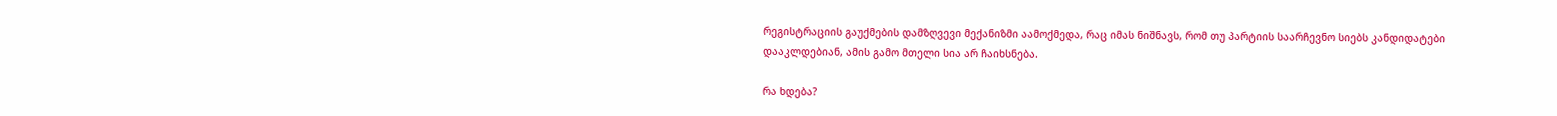რეგისტრაციის გაუქმების დამზღვევი მექანიზმი აამოქმედა, რაც იმას ნიშნავს, რომ თუ პარტიის საარჩევნო სიებს კანდიდატები დააკლდებიან, ამის გამო მთელი სია არ ჩაიხსნება.

რა ხდება?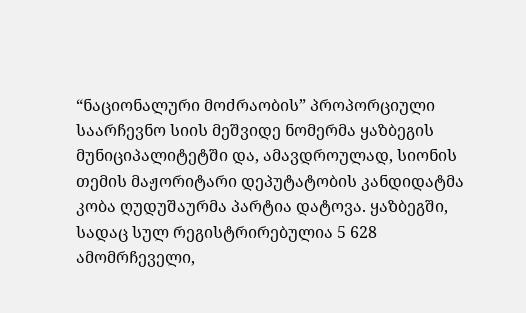“ნაციონალური მოძრაობის” პროპორციული საარჩევნო სიის მეშვიდე ნომერმა ყაზბეგის მუნიციპალიტეტში და, ამავდროულად, სიონის თემის მაჟორიტარი დეპუტატობის კანდიდატმა კობა ღუდუშაურმა პარტია დატოვა. ყაზბეგში, სადაც სულ რეგისტრირებულია 5 628 ამომრჩეველი,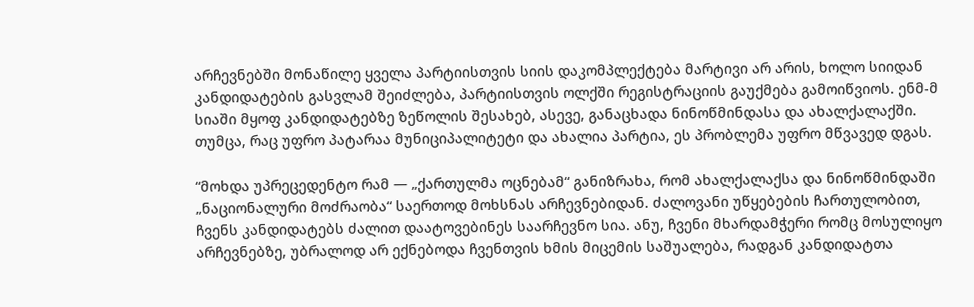არჩევნებში მონაწილე ყველა პარტიისთვის სიის დაკომპლექტება მარტივი არ არის, ხოლო სიიდან კანდიდატების გასვლამ შეიძლება, პარტიისთვის ოლქში რეგისტრაციის გაუქმება გამოიწვიოს. ენმ-მ სიაში მყოფ კანდიდატებზე ზეწოლის შესახებ, ასევე, განაცხადა ნინოწმინდასა და ახალქალაქში. თუმცა, რაც უფრო პატარაა მუნიციპალიტეტი და ახალია პარტია, ეს პრობლემა უფრო მწვავედ დგას.

“მოხდა უპრეცედენტო რამ — „ქართულმა ოცნებამ“ განიზრახა, რომ ახალქალაქსა და ნინოწმინდაში „ნაციონალური მოძრაობა“ საერთოდ მოხსნას არჩევნებიდან. ძალოვანი უწყებების ჩართულობით, ჩვენს კანდიდატებს ძალით დაატოვებინეს საარჩევნო სია. ანუ, ჩვენი მხარდამჭერი რომც მოსულიყო არჩევნებზე, უბრალოდ არ ექნებოდა ჩვენთვის ხმის მიცემის საშუალება, რადგან კანდიდატთა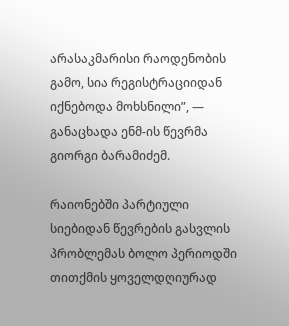არასაკმარისი რაოდენობის გამო, სია რეგისტრაციიდან იქნებოდა მოხსნილი”, — განაცხადა ენმ-ის წევრმა გიორგი ბარამიძემ.

რაიონებში პარტიული სიებიდან წევრების გასვლის პრობლემას ბოლო პერიოდში თითქმის ყოველდღიურად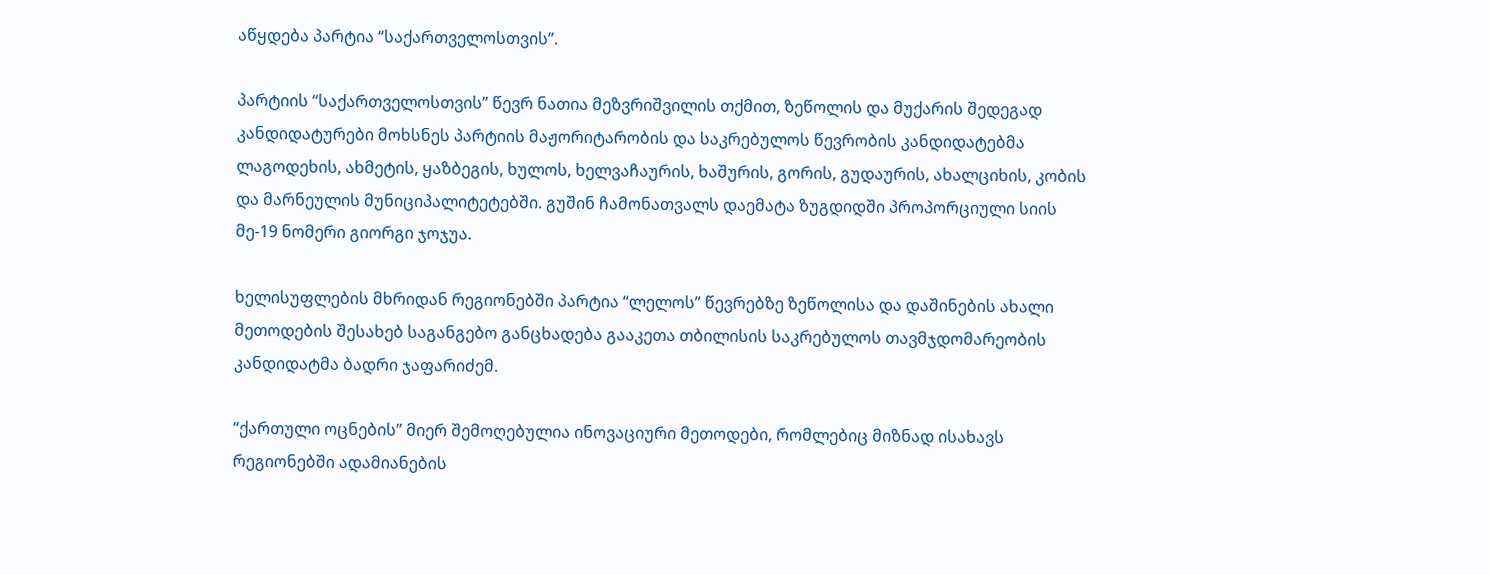აწყდება პარტია “საქართველოსთვის”.

პარტიის “საქართველოსთვის” წევრ ნათია მეზვრიშვილის თქმით, ზეწოლის და მუქარის შედეგად კანდიდატურები მოხსნეს პარტიის მაჟორიტარობის და საკრებულოს წევრობის კანდიდატებმა ლაგოდეხის, ახმეტის, ყაზბეგის, ხულოს, ხელვაჩაურის, ხაშურის, გორის, გუდაურის, ახალციხის, კობის და მარნეულის მუნიციპალიტეტებში. გუშინ ჩამონათვალს დაემატა ზუგდიდში პროპორციული სიის მე-19 ნომერი გიორგი ჯოჯუა.

ხელისუფლების მხრიდან რეგიონებში პარტია “ლელოს” წევრებზე ზეწოლისა და დაშინების ახალი მეთოდების შესახებ საგანგებო განცხადება გააკეთა თბილისის საკრებულოს თავმჯდომარეობის კანდიდატმა ბადრი ჯაფარიძემ.

“ქართული ოცნების” მიერ შემოღებულია ინოვაციური მეთოდები, რომლებიც მიზნად ისახავს რეგიონებში ადამიანების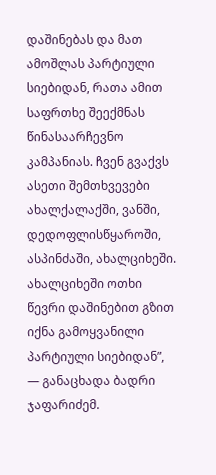დაშინებას და მათ ამოშლას პარტიული სიებიდან, რათა ამით საფრთხე შეექმნას წინასაარჩევნო კამპანიას. ჩვენ გვაქვს ასეთი შემთხვევები ახალქალაქში, ვანში, დედოფლისწყაროში, ასპინძაში, ახალციხეში. ახალციხეში ოთხი წევრი დაშინებით გზით იქნა გამოყვანილი პარტიული სიებიდან”, — განაცხადა ბადრი ჯაფარიძემ.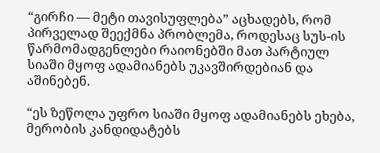“გირჩი — მეტი თავისუფლება” აცხადებს, რომ პირველად შეექმნა პრობლემა, როდესაც სუს-ის წარმომადგენლები რაიონებში მათ პარტიულ სიაში მყოფ ადამიანებს უკავშირდებიან და აშინებენ.

“ეს ზეწოლა უფრო სიაში მყოფ ადამიანებს ეხება, მერობის კანდიდატებს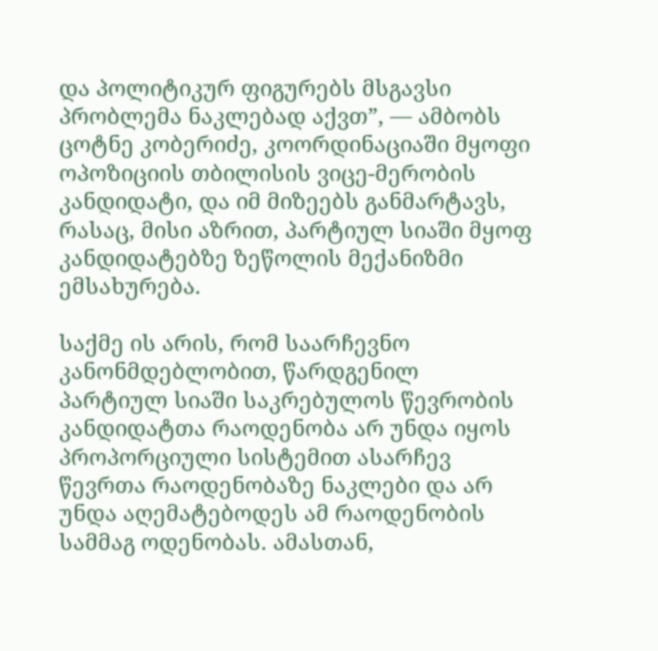და პოლიტიკურ ფიგურებს მსგავსი პრობლემა ნაკლებად აქვთ”, — ამბობს ცოტნე კობერიძე, კოორდინაციაში მყოფი ოპოზიციის თბილისის ვიცე-მერობის კანდიდატი, და იმ მიზეებს განმარტავს, რასაც, მისი აზრით, პარტიულ სიაში მყოფ კანდიდატებზე ზეწოლის მექანიზმი ემსახურება.

საქმე ის არის, რომ საარჩევნო კანონმდებლობით, წარდგენილ პარტიულ სიაში საკრებულოს წევრობის კანდიდატთა რაოდენობა არ უნდა იყოს პროპორციული სისტემით ასარჩევ წევრთა რაოდენობაზე ნაკლები და არ უნდა აღემატებოდეს ამ რაოდენობის სამმაგ ოდენობას. ამასთან,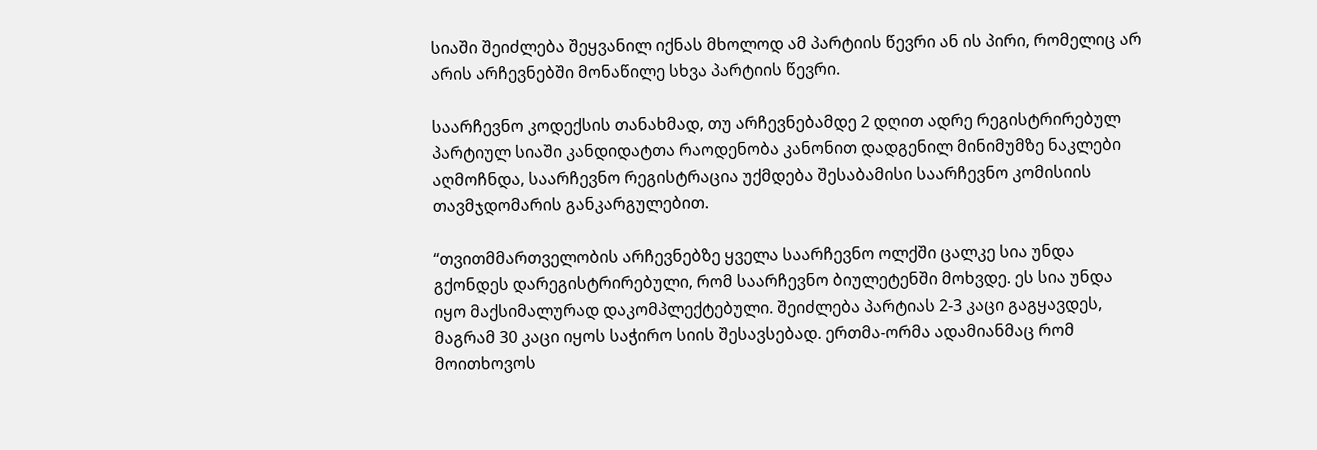სიაში შეიძლება შეყვანილ იქნას მხოლოდ ამ პარტიის წევრი ან ის პირი, რომელიც არ არის არჩევნებში მონაწილე სხვა პარტიის წევრი.

საარჩევნო კოდექსის თანახმად, თუ არჩევნებამდე 2 დღით ადრე რეგისტრირებულ პარტიულ სიაში კანდიდატთა რაოდენობა კანონით დადგენილ მინიმუმზე ნაკლები აღმოჩნდა, საარჩევნო რეგისტრაცია უქმდება შესაბამისი საარჩევნო კომისიის თავმჯდომარის განკარგულებით.

“თვითმმართველობის არჩევნებზე ყველა საარჩევნო ოლქში ცალკე სია უნდა გქონდეს დარეგისტრირებული, რომ საარჩევნო ბიულეტენში მოხვდე. ეს სია უნდა იყო მაქსიმალურად დაკომპლექტებული. შეიძლება პარტიას 2-3 კაცი გაგყავდეს, მაგრამ 30 კაცი იყოს საჭირო სიის შესავსებად. ერთმა-ორმა ადამიანმაც რომ მოითხოვოს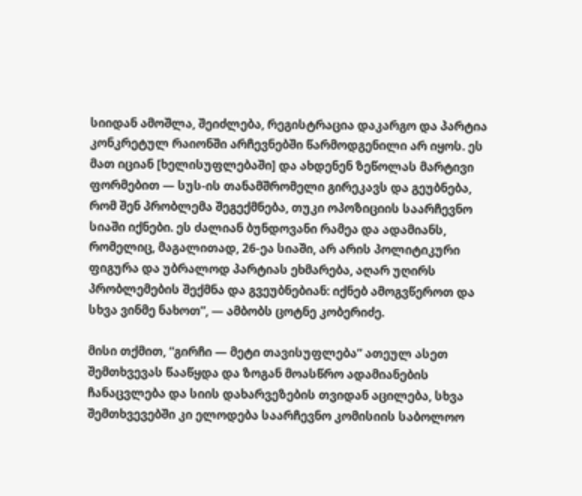სიიდან ამოშლა, შეიძლება, რეგისტრაცია დაკარგო და პარტია კონკრეტულ რაიონში არჩევნებში წარმოდგენილი არ იყოს. ეს მათ იციან [ხელისუფლებაში] და ახდენენ ზეწოლას მარტივი ფორმებით — სუს-ის თანამშრომელი გირეკავს და გეუბნება, რომ შენ პრობლემა შეგექმნება, თუკი ოპოზიციის საარჩევნო სიაში იქნები. ეს ძალიან ბუნდოვანი რამეა და ადამიანს, რომელიც, მაგალითად, 26-ეა სიაში, არ არის პოლიტიკური ფიგურა და უბრალოდ პარტიას ეხმარება, აღარ უღირს პრობლემების შექმნა და გვეუბნებიან: იქნებ ამოგვწეროთ და სხვა ვინმე ნახოთ”, — ამბობს ცოტნე კობერიძე.

მისი თქმით, “გირჩი — მეტი თავისუფლება” ათეულ ასეთ შემთხვევას წააწყდა და ზოგან მოასწრო ადამიანების ჩანაცვლება და სიის დახარვეზების თვიდან აცილება, სხვა შემთხვევებში კი ელოდება საარჩევნო კომისიის საბოლოო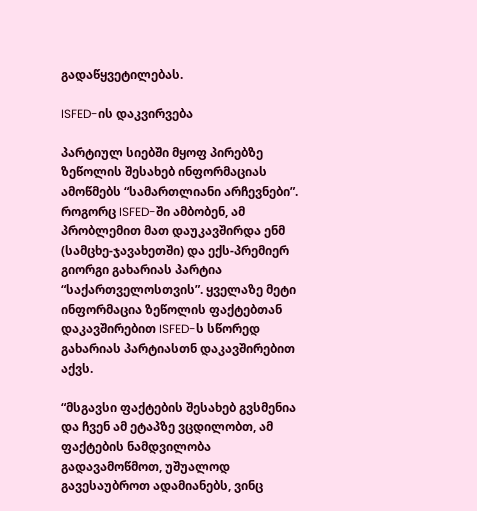გადაწყვეტილებას.

ISFED-ის დაკვირვება

პარტიულ სიებში მყოფ პირებზე ზეწოლის შესახებ ინფორმაციას ამოწმებს “სამართლიანი არჩევნები”. როგორც ISFED-ში ამბობენ, ამ პრობლემით მათ დაუკავშირდა ენმ (სამცხე-ჯავახეთში) და ექს-პრემიერ გიორგი გახარიას პარტია “საქართველოსთვის”. ყველაზე მეტი ინფორმაცია ზეწოლის ფაქტებთან დაკავშირებით ISFED-ს სწორედ გახარიას პარტიასთნ დაკავშირებით აქვს.

“მსგავსი ფაქტების შესახებ გვსმენია და ჩვენ ამ ეტაპზე ვცდილობთ, ამ ფაქტების ნამდვილობა გადავამოწმოთ, უშუალოდ გავესაუბროთ ადამიანებს, ვინც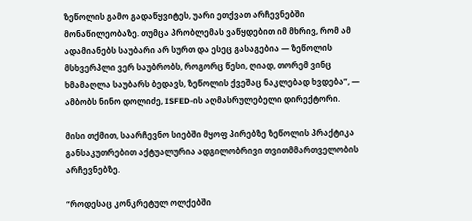ზეწოლის გამო გადაწყვიტეს, უარი ეთქვათ არჩევნებში მონაწილეობაზე. თუმცა პრობლემას ვაწყდებით იმ მხრივ, რომ ამ ადამიანებს საუბარი არ სურთ და ესეც გასაგებია — ზეწოლის მსხვერპლი ვერ საუბრობს, როგორც წესი, ღიად, თორემ ვინც ხმამაღლა საუბარს ბედავს, ზეწოლის ქვეშაც ნაკლებად ხვდება”, — ამბობს ნინო დოლიძე, ISFED-ის აღმასრულებელი დირექტორი.

მისი თქმით, საარჩევნო სიებში მყოფ პირებზე ზეწოლის პრაქტიკა განსაკუთრებით აქტუალურია ადგილობრივი თვითმმართველობის არჩევნებზე.

“როდესაც კონკრეტულ ოლქებში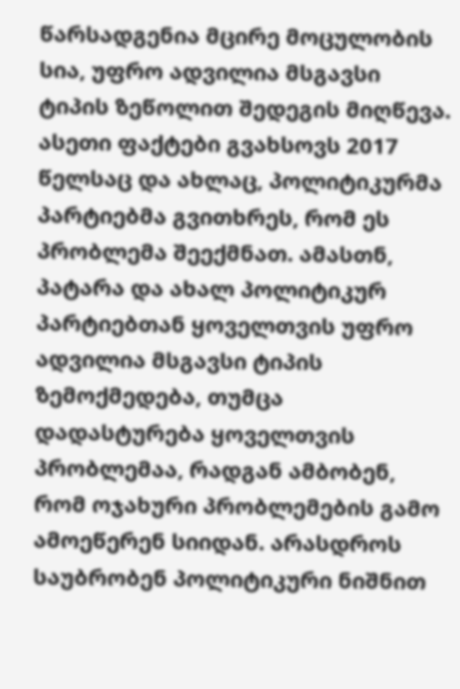წარსადგენია მცირე მოცულობის სია, უფრო ადვილია მსგავსი ტიპის ზეწოლით შედეგის მიღწევა. ასეთი ფაქტები გვახსოვს 2017 წელსაც და ახლაც, პოლიტიკურმა პარტიებმა გვითხრეს, რომ ეს პრობლემა შეექმნათ. ამასთნ, პატარა და ახალ პოლიტიკურ პარტიებთან ყოველთვის უფრო ადვილია მსგავსი ტიპის ზემოქმედება, თუმცა დადასტურება ყოველთვის პრობლემაა, რადგან ამბობენ, რომ ოჯახური პრობლემების გამო ამოეწერენ სიიდან. არასდროს საუბრობენ პოლიტიკური ნიშნით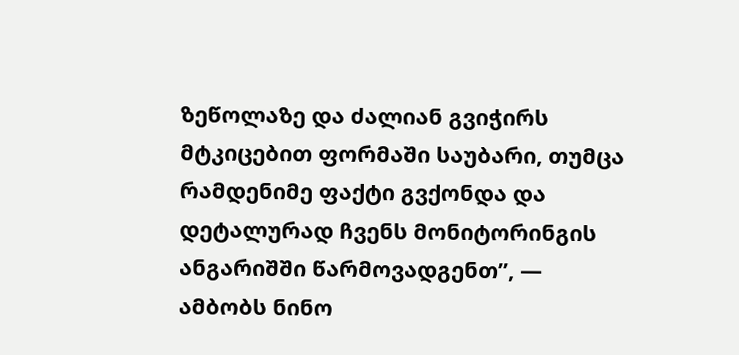ზეწოლაზე და ძალიან გვიჭირს მტკიცებით ფორმაში საუბარი, თუმცა რამდენიმე ფაქტი გვქონდა და დეტალურად ჩვენს მონიტორინგის ანგარიშში წარმოვადგენთ”, — ამბობს ნინო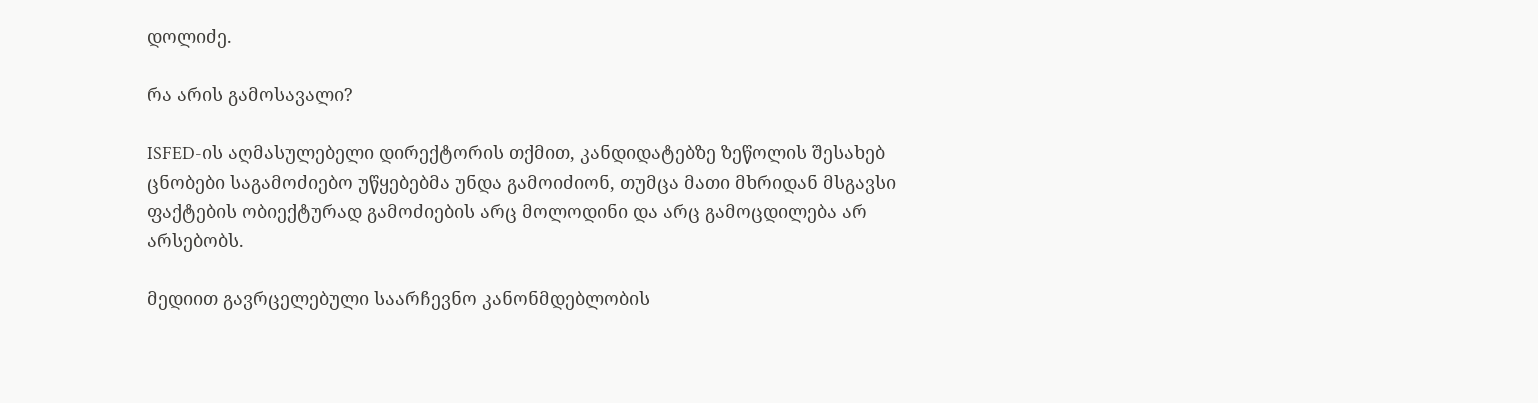დოლიძე.

რა არის გამოსავალი?

ISFED-ის აღმასულებელი დირექტორის თქმით, კანდიდატებზე ზეწოლის შესახებ ცნობები საგამოძიებო უწყებებმა უნდა გამოიძიონ, თუმცა მათი მხრიდან მსგავსი ფაქტების ობიექტურად გამოძიების არც მოლოდინი და არც გამოცდილება არ არსებობს.

მედიით გავრცელებული საარჩევნო კანონმდებლობის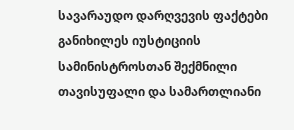სავარაუდო დარღვევის ფაქტები განიხილეს იუსტიციის სამინისტროსთან შექმნილი თავისუფალი და სამართლიანი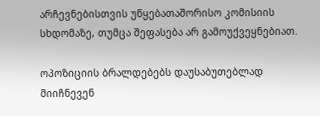არჩევნებისთვის უწყებათაშორისო კომისიის სხდომაზე, თუმცა შეფასება არ გამოუქვეყნებიათ.

ოპოზიციის ბრალდებებს დაუსაბუთებლად მიიჩნევენ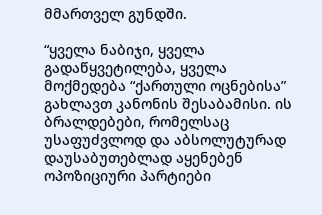მმართველ გუნდში.

“ყველა ნაბიჯი, ყველა გადაწყვეტილება, ყველა მოქმედება “ქართული ოცნებისა” გახლავთ კანონის შესაბამისი. ის ბრალდებები, რომელსაც უსაფუძვლოდ და აბსოლუტურად დაუსაბუთებლად აყენებენ ოპოზიციური პარტიები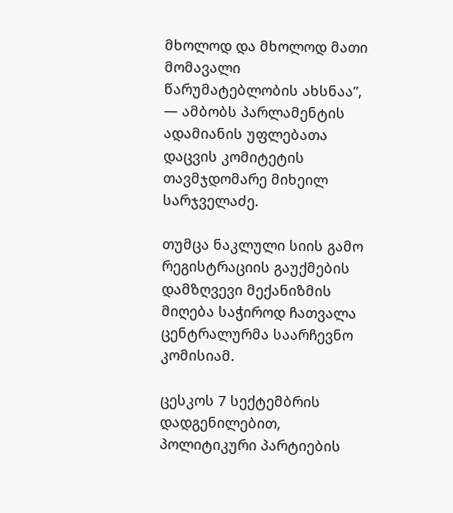მხოლოდ და მხოლოდ მათი მომავალი წარუმატებლობის ახსნაა”, — ამბობს პარლამენტის ადამიანის უფლებათა დაცვის კომიტეტის თავმჯდომარე მიხეილ სარჯველაძე.

თუმცა ნაკლული სიის გამო რეგისტრაციის გაუქმების დამზღვევი მექანიზმის მიღება საჭიროდ ჩათვალა ცენტრალურმა საარჩევნო კომისიამ.

ცესკოს 7 სექტემბრის დადგენილებით, პოლიტიკური პარტიების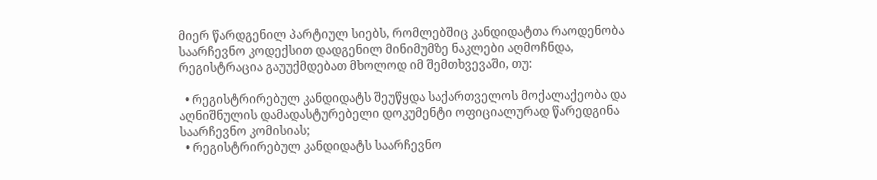მიერ წარდგენილ პარტიულ სიებს, რომლებშიც კანდიდატთა რაოდენობა საარჩევნო კოდექსით დადგენილ მინიმუმზე ნაკლები აღმოჩნდა, რეგისტრაცია გაუუქმდებათ მხოლოდ იმ შემთხვევაში, თუ:

  • რეგისტრირებულ კანდიდატს შეუწყდა საქართველოს მოქალაქეობა და აღნიშნულის დამადასტურებელი დოკუმენტი ოფიციალურად წარედგინა საარჩევნო კომისიას;
  • რეგისტრირებულ კანდიდატს საარჩევნო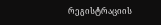რეგისტრაციის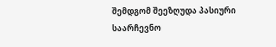შემდგომ შეეზღუდა პასიური საარჩევნო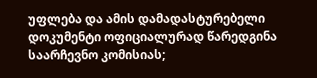უფლება და ამის დამადასტურებელი დოკუმენტი ოფიციალურად წარედგინა საარჩევნო კომისიას;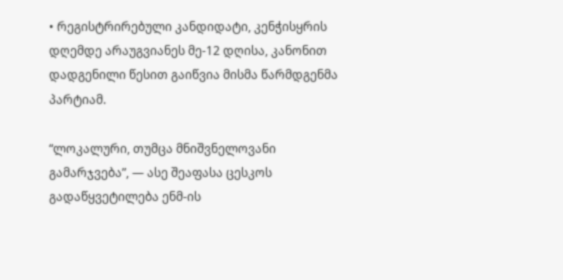• რეგისტრირებული კანდიდატი, კენჭისყრის დღემდე არაუგვიანეს მე-12 დღისა, კანონით დადგენილი წესით გაიწვია მისმა წარმდგენმა პარტიამ.

“ლოკალური, თუმცა მნიშვნელოვანი გამარჯვება”, — ასე შეაფასა ცესკოს გადაწყვეტილება ენმ-ის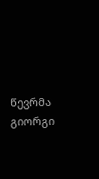წევრმა გიორგი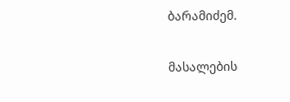ბარამიძემ.

მასალების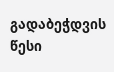გადაბეჭდვის წესი